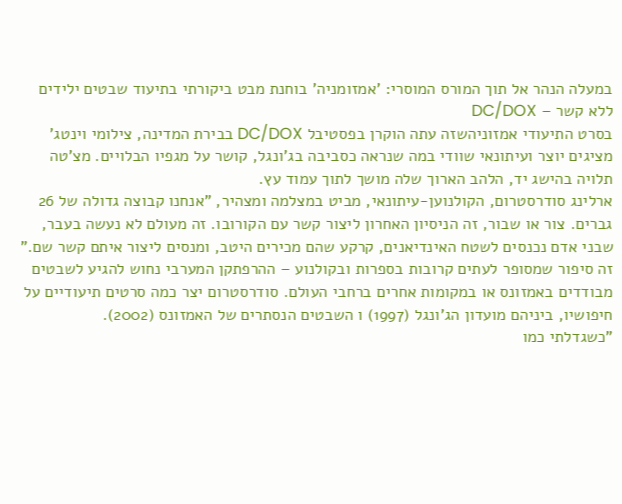במעלה הנהר אל תוך המורס המוסרי: 'אמזומניה' בוחנת מבט ביקורתי בתיעוד שבטים ילידים ללא קשר – DC/DOX
בסרט התיעודי אמזוניהשזה עתה הוקרן בפסטיבל DC/DOX בבירת המדינה, צילומי וינטג' מציגים יוצר ועיתונאי שוודי במה שנראה כסביבה בג'ונגל, קושר על מגפיו הבלויים. מצ'טה תלויה בהישג יד, הלהב הארוך שלה מושך לתוך עמוד עץ.
ארלינג סודרסטרום, הקולנוען-עיתונאי, מביט במצלמה ומצהיר, "אנחנו קבוצה גדולה של 26 גברים. צור או שבור, זה הניסיון האחרון ליצור קשר עם הקורובו. זה מעולם לא נעשה בעבר, שבני אדם נכנסים לשטח האינדיאנים, קרקע שהם מכירים היטב, ומנסים ליצור איתם קשר שם."
זה סיפור שמסופר לעתים קרובות בספרות ובקולנוע – ההרפתקן המערבי נחוש להגיע לשבטים מבודדים באמזונס או במקומות אחרים ברחבי העולם. סודרסטרום יצר כמה סרטים תיעודיים על חיפושיו, ביניהם מועדון הג'ונגל (1997) ו השבטים הנסתרים של האמזונס (2002).
"כשגדלתי כמו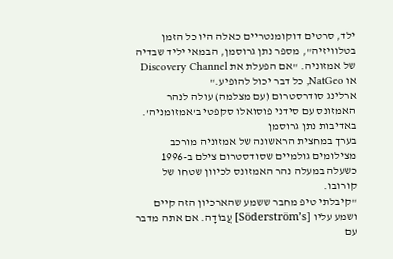ילד, סרטים דוקומנטריים כאלה היו כל הזמן בטלוויזיה", מספר נתן גרוסמן, הבמאי יליד שבדיה של אמזוניה. "אם הפעלת את Discovery Channel או NatGeo, כל דבר יכול להופיע."
ארלינג סודרסטרום (עם מצלמה) עולה לנהר האמזונס עם סידני פוסואלו סקפטי ב'אמזומניה'.
באדיבות נתן גרוסמן
בערך במחצית הראשונה של אמזוניה מורכב מצילומים גולמיים שסודסטרום צילם ב-1996 כשעלה במעלה נהר האמזונס לכיוון שטחו של קורובו.
"קיבלתי טיפ מחבר ששמע שהארכיון הזה קיים ושמע עליו [Söderström’s] עֲבוֹדָה. אם אתה מדבר עם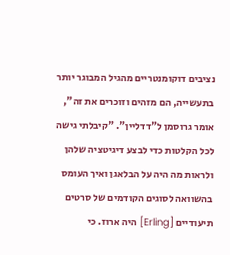נציבים דוקומנטריים מהגיל המבוגר יותר בתעשייה, הם מזהים וזוכרים את זה", אומר גרוסמן ל"דדליין". "קיבלתי גישה לכל הקלטות כדי לבצע דיגיטציה שלהן ולראות מה היה על הבלאגן ואיך העומס בהשוואה לסוגים הקודמים של סרטים תיעודיים [Erling] היה ארוז. כי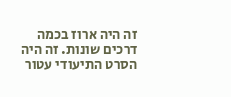זה היה ארוז בכמה דרכים שונות. זה היה הסרט התיעודי עטור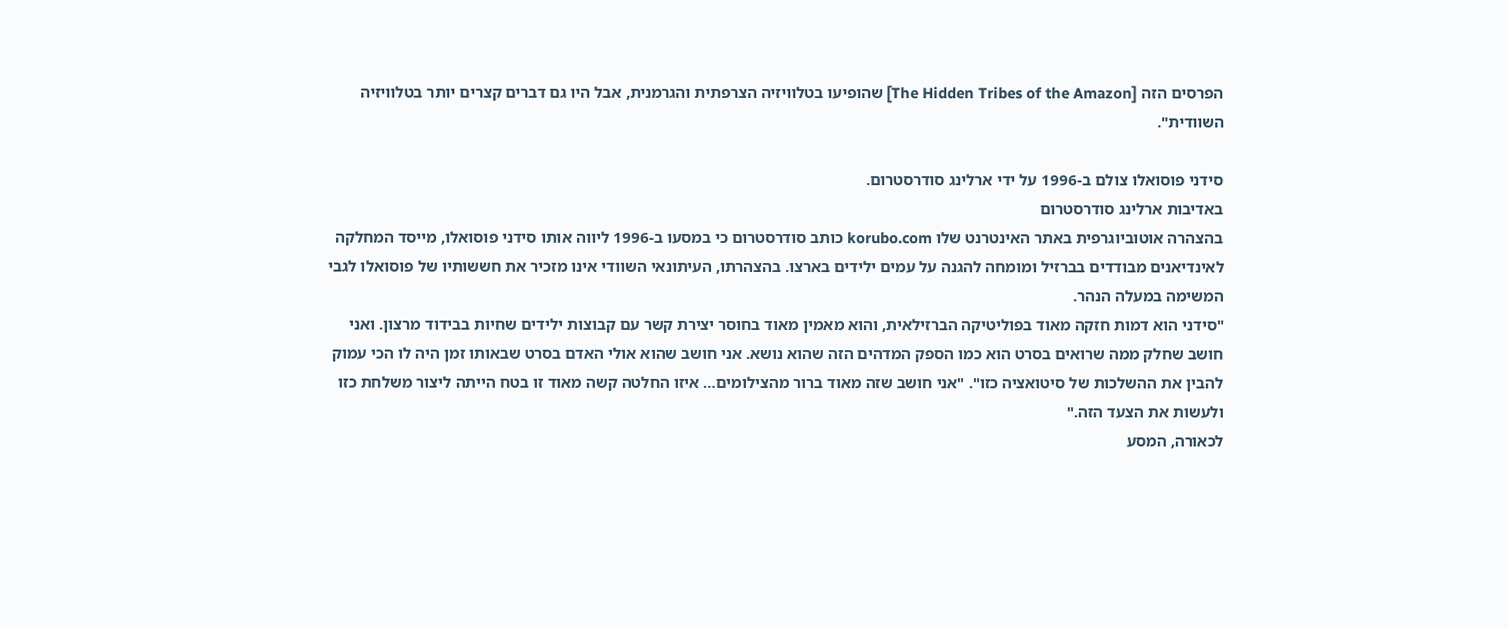הפרסים הזה [The Hidden Tribes of the Amazon] שהופיעו בטלוויזיה הצרפתית והגרמנית, אבל היו גם דברים קצרים יותר בטלוויזיה השוודית".

סידני פוסואלו צולם ב-1996 על ידי ארלינג סודרסטרום.
באדיבות ארלינג סודרסטרום
בהצהרה אוטוביוגרפית באתר האינטרנט שלו korubo.com כותב סודרסטרום כי במסעו ב-1996 ליווה אותו סידני פוסואלו, מייסד המחלקה לאינדיאנים מבודדים בברזיל ומומחה להגנה על עמים ילידים בארצו. בהצהרתו, העיתונאי השוודי אינו מזכיר את חששותיו של פוסואלו לגבי המשימה במעלה הנהר.
"סידני הוא דמות חזקה מאוד בפוליטיקה הברזילאית, והוא מאמין מאוד בחוסר יצירת קשר עם קבוצות ילידים שחיות בבידוד מרצון. ואני חושב שחלק ממה שרואים בסרט הוא כמו הספק המדהים הזה שהוא נושא. אני חושב שהוא אולי האדם בסרט שבאותו זמן היה לו הכי עמוק להבין את ההשלכות של סיטואציה כזו". "אני חושב שזה מאוד ברור מהצילומים… איזו החלטה קשה מאוד זו בטח הייתה ליצור משלחת כזו ולעשות את הצעד הזה."
לכאורה, המסע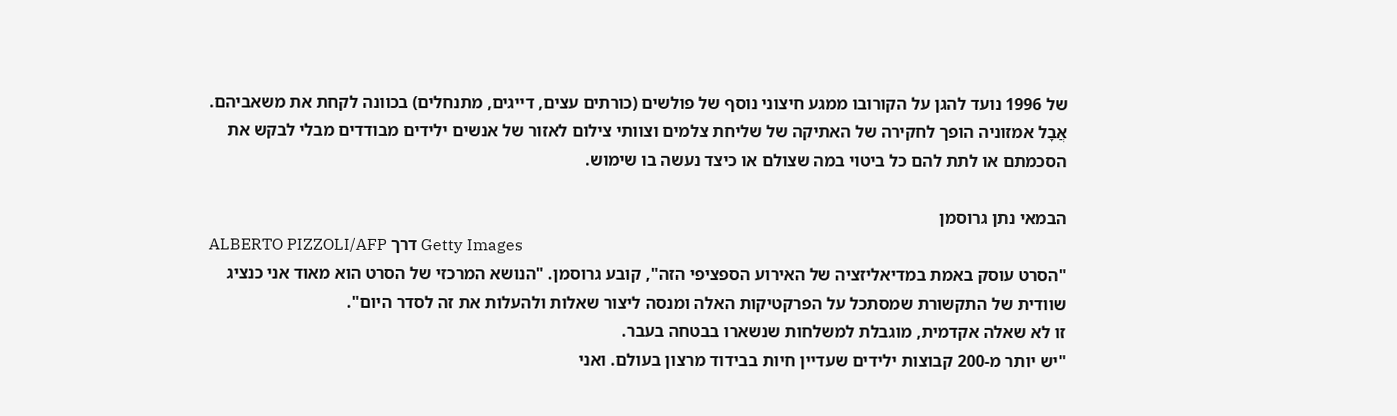של 1996 נועד להגן על הקורובו ממגע חיצוני נוסף של פולשים (כורתים עצים, דייגים, מתנחלים) בכוונה לקחת את משאביהם. אֲבָל אמזוניה הופך לחקירה של האתיקה של שליחת צלמים וצוותי צילום לאזור של אנשים ילידים מבודדים מבלי לבקש את הסכמתם או לתת להם כל ביטוי במה שצולם או כיצד נעשה בו שימוש.

הבמאי נתן גרוסמן
ALBERTO PIZZOLI/AFP דרך Getty Images
"הסרט עוסק באמת במדיאליזציה של האירוע הספציפי הזה", קובע גרוסמן. "הנושא המרכזי של הסרט הוא מאוד אני כנציג שוודית של התקשורת שמסתכל על הפרקטיקות האלה ומנסה ליצור שאלות ולהעלות את זה לסדר היום".
זו לא שאלה אקדמית, מוגבלת למשלחות שנשארו בבטחה בעבר.
"יש יותר מ-200 קבוצות ילידים שעדיין חיות בבידוד מרצון בעולם. ואני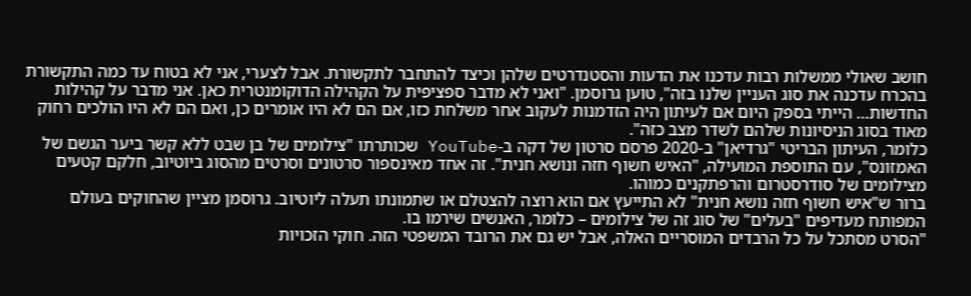חושב שאולי ממשלות רבות עדכנו את הדעות והסטנדרטים שלהן וכיצד להתחבר לתקשורת. אבל לצערי, אני לא בטוח עד כמה התקשורת בהכרח עדכנה את סוג העניין שלנו בזה", טוען גרוסמן. "ואני לא מדבר ספציפית על הקהילה הדוקומנטרית כאן. אני מדבר על קהילות החדשות… הייתי בספק היום אם לעיתון היה הזדמנות לעקוב אחר משלחת כזו, אם הם לא היו אומרים כן, ואם הם לא היו הולכים רחוק מאוד בסוג הניסיונות שלהם לשדר מצב כזה".
כלומר, העיתון הבריטי "גרדיאן" ב-2020 פרסם סרטון של דקה ב-YouTube שכותרתו "צילומים של בן שבט ללא קשר ביער הגשם של האמזונס", עם התוספת המועילה, "האיש חשוף חזה ונושא חנית". זה אחד מאינספור סרטונים וסרטים מהסוג ביוטיוב, חלקם קטעים מצילומים של סודרסטרום והרפתקנים כמוהו.
ברור ש"איש חשוף חזה נושא חנית" לא התייעץ אם הוא רוצה להצטלם או שתמונתו תעלה ליוטיוב. גרוסמן מציין שהחוקים בעולם המפותח מעדיפים "בעלים" של סוג זה של צילומים – כלומר, האנשים שירמו בו.
"הסרט מסתכל על כל הרבדים המוסריים האלה, אבל יש גם את הרובד המשפטי הזה. חוקי הזכויות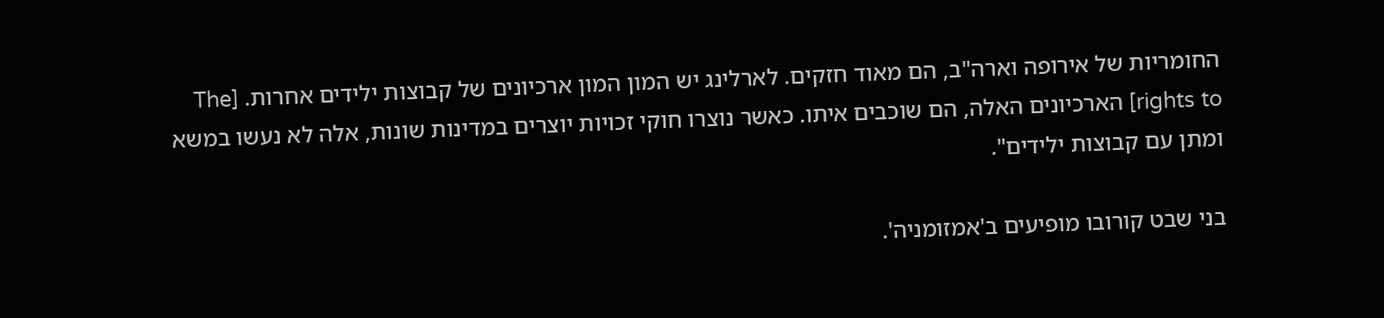החומריות של אירופה וארה"ב, הם מאוד חזקים. לארלינג יש המון המון ארכיונים של קבוצות ילידים אחרות. [The rights to] הארכיונים האלה, הם שוכבים איתו. כאשר נוצרו חוקי זכויות יוצרים במדינות שונות, אלה לא נעשו במשא ומתן עם קבוצות ילידים".

בני שבט קורובו מופיעים ב'אמזומניה'.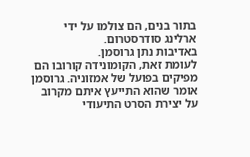בתור בנים, הם צולמו על ידי ארלינג סודרסטרום.
באדיבות נתן גרוסמן.
לעומת זאת, הקומונידה קורובו הם מפיקים בפועל של אמזוניה. גרוסמן אומר שהוא התייעץ איתם מקרוב על יצירת הסרט התיעודי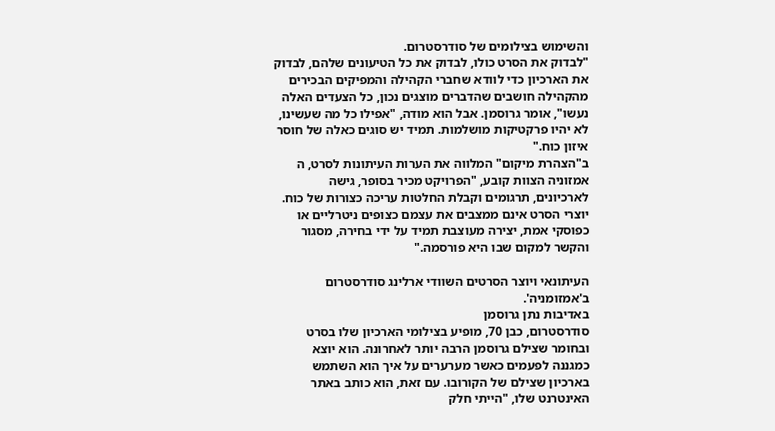והשימוש בצילומים של סודרסטרום.
"לבדוק את הסרט כולו, לבדוק את כל הטיעונים שלהם, לבדוק את הארכיון כדי לוודא שחברי הקהילה והמפיקים הבכירים מהקהילה חושבים שהדברים מוצגים נכון, כל הצעדים האלה נעשו", אומר גרוסמן. אבל הוא מודה, "אפילו כל מה שעשינו, לא יהיו פרקטיקות מושלמות. תמיד יש סוגים כאלה של חוסר איזון כוח."
ב"הצהרת מיקום" המלווה את הערות העיתונות לסרט, ה אמזוניה הצוות קובע, "הפרויקט מכיר בסופר, גישה לארכיונים, תרגומים וקבלת החלטות עריכה כצורות של כוח. יוצרי הסרט אינם ממצבים את עצמם כצופים ניטרליים או כפוסקי אמת, יצירה מעוצבת תמיד על ידי בחירה, מסגור והקשר למקום שבו היא פורסמה."

העיתונאי ויוצר הסרטים השוודי ארלינג סודרסטרום ב'אמזומניה'.
באדיבות נתן גרוסמן
סודרסטרום, כבן 70, מופיע בצילומי הארכיון שלו בסרט ובחומר שצילם גרוסמן הרבה יותר לאחרונה. הוא יוצא כמגננה לפעמים כאשר מערערים על איך הוא השתמש בארכיון שצילם של הקורובו. עם זאת, הוא כותב באתר האינטרנט שלו, "הייתי חלק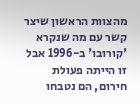מהצוות הראשון שיצר קשר עם מה שנקרא 'קורובו' ב-1996 אבל זו הייתה פעולת חירום, הם נטבחו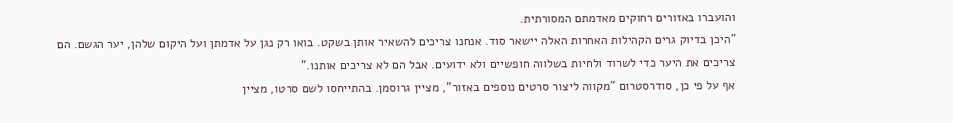והועברו באזורים רחוקים מאדמתם המסורתית.
"היכן בדיוק גרים הקהילות האחרות האלה יישאר סוד. אנחנו צריכים להשאיר אותן בשקט. בואו רק נגן על אדמתן ועל היקום שלהן, יער הגשם. הם צריכים את היער כדי לשרוד ולחיות בשלווה חופשיים ולא ידועים. אבל הם לא צריכים אותנו."
אף על פי כן, סודרסטרום "מקווה ליצור סרטים נוספים באזור", מציין גרוסמן. בהתייחסו לשם סרטו, מציין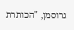גרוסמן, "הכותרת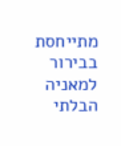מתייחסת בבירור למאניה הבלתי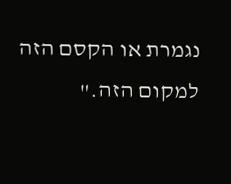נגמרת או הקסם הזה למקום הזה."